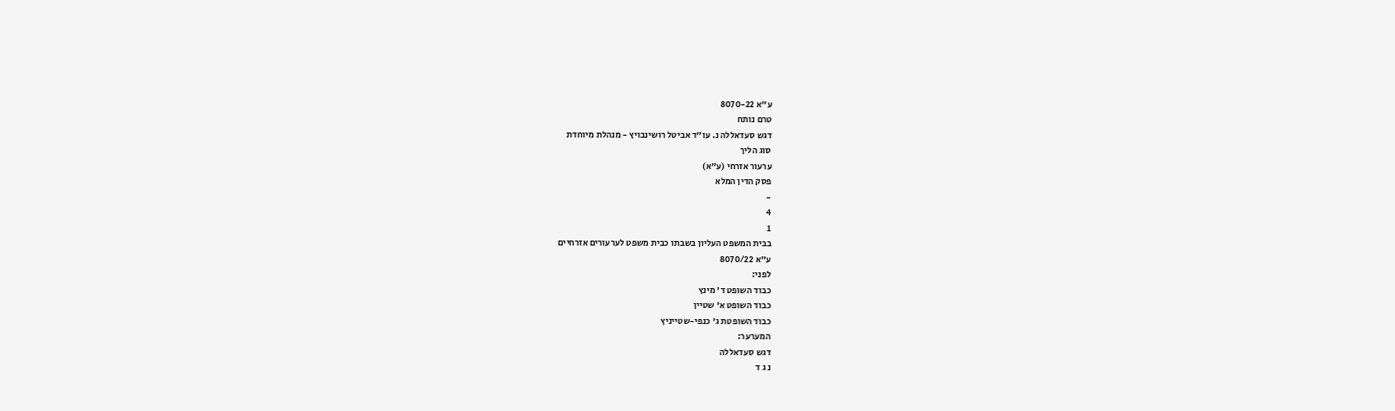ע"א 8070-22
טרם נותח
דגש סעדאללה נ. עו"ד אביטל רושינבויץ - מנהלת מיוחדת
סוג הליך
ערעור אזרחי (ע"א)
פסק הדין המלא
-
4
1
בבית המשפט העליון בשבתו כבית משפט לערעורים אזרחיים
ע"א 8070/22
לפני:
כבוד השופט ד' מינץ
כבוד השופט א' שטיין
כבוד השופטת ג' כנפי-שטייניץ
המערער:
דגש סעדאללה
נ ג ד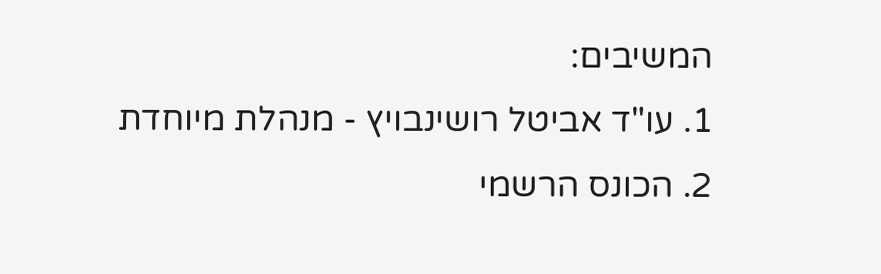המשיבים:
1. עו"ד אביטל רושינבויץ - מנהלת מיוחדת
2. הכונס הרשמי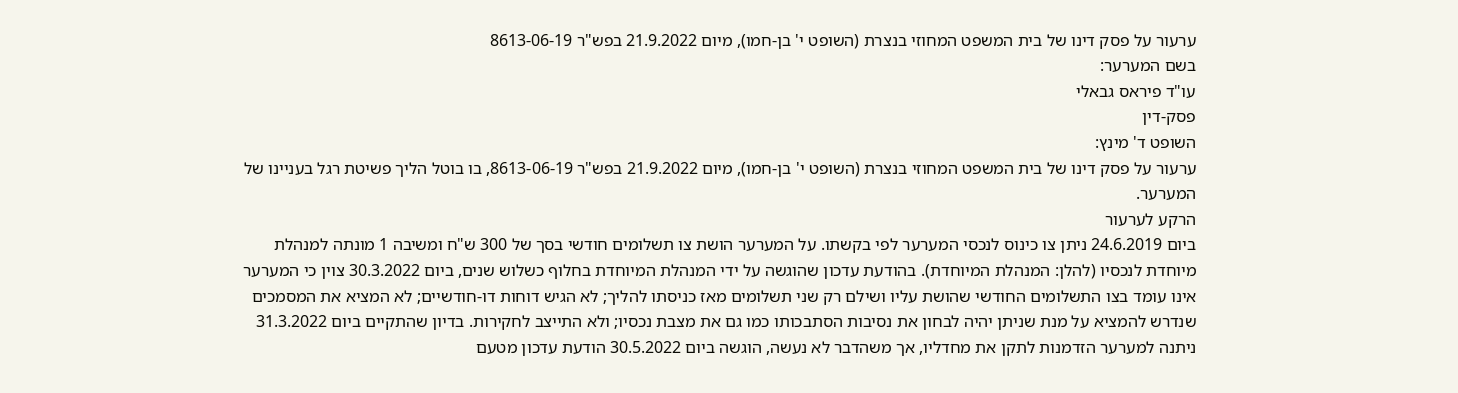ערעור על פסק דינו של בית המשפט המחוזי בנצרת (השופט י' בן-חמו), מיום 21.9.2022 בפש"ר 8613-06-19
בשם המערער:
עו"ד פיראס גבאלי
פסק-דין
השופט ד' מינץ:
ערעור על פסק דינו של בית המשפט המחוזי בנצרת (השופט י' בן-חמו), מיום 21.9.2022 בפש"ר 8613-06-19, בו בוטל הליך פשיטת רגל בעניינו של המערער.
הרקע לערעור
ביום 24.6.2019 ניתן צו כינוס לנכסי המערער לפי בקשתו. על המערער הושת צו תשלומים חודשי בסך של 300 ש"ח ומשיבה 1 מונתה למנהלת מיוחדת לנכסיו (להלן: המנהלת המיוחדת). בהודעת עדכון שהוגשה על ידי המנהלת המיוחדת בחלוף כשלוש שנים, ביום 30.3.2022 צוין כי המערער אינו עומד בצו התשלומים החודשי שהושת עליו ושילם רק שני תשלומים מאז כניסתו להליך; לא הגיש דוחות דו-חודשיים; לא המציא את המסמכים שנדרש להמציא על מנת שניתן יהיה לבחון את נסיבות הסתבכותו כמו גם את מצבת נכסיו; ולא התייצב לחקירות. בדיון שהתקיים ביום 31.3.2022 ניתנה למערער הזדמנות לתקן את מחדליו, אך משהדבר לא נעשה, הוגשה ביום 30.5.2022 הודעת עדכון מטעם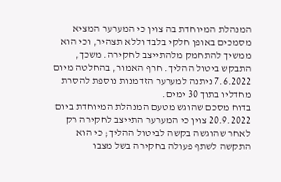המנהלת המיוחדת בה צוין כי המערער המציא מסמכים באופן חלקי בלבד וללא תצהיר, וכי הוא ממשיך להתחמק מלהתייצב לחקירה. משכך, התבקש ביטול ההליך. חרף האמור, בהחלטה מיום 7.6.2022 ניתנה למערער הזדמנות נוספת להסרת מחדליו בתוך 30 ימים.
בדוח מסכם שהוגש מטעם המנהלת המיוחדת ביום 20.9.2022 צוין כי המערער התייצב לחקירה רק לאחר שהוגשה בקשה לביטול ההליך; כי הוא התקשה לשתף פעולה בחקירה בשל מצבו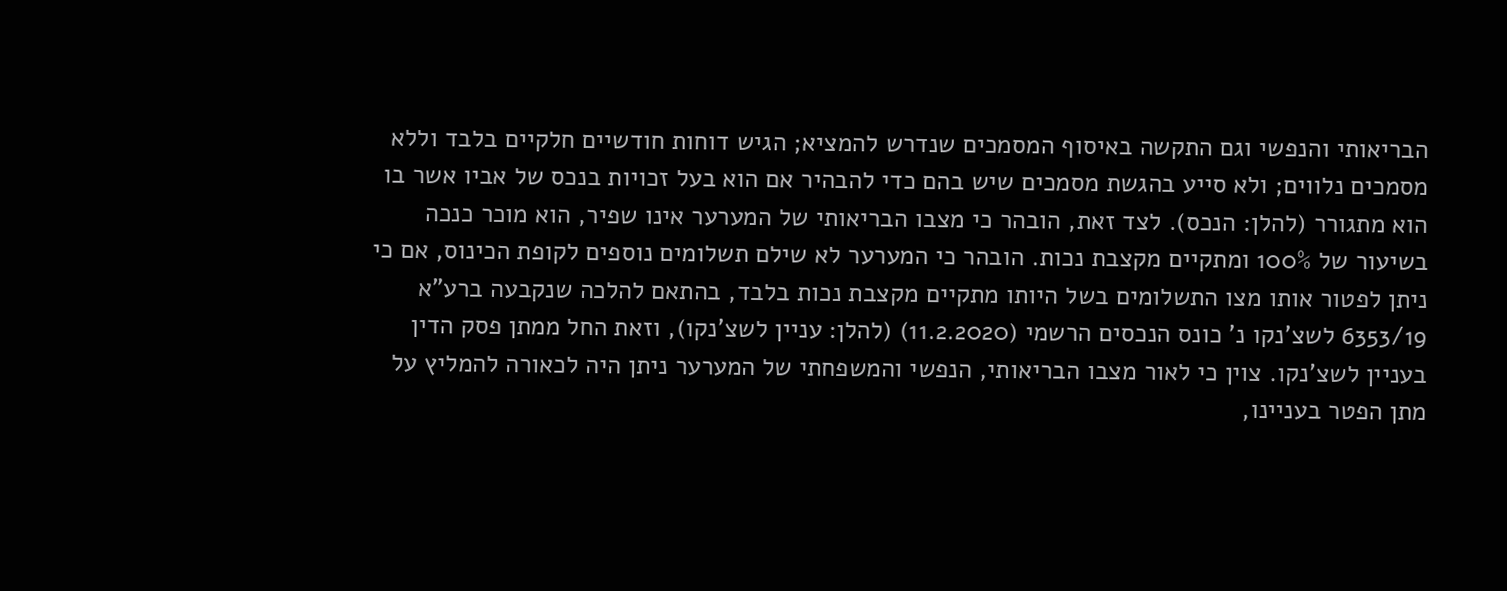הבריאותי והנפשי וגם התקשה באיסוף המסמכים שנדרש להמציא; הגיש דוחות חודשיים חלקיים בלבד וללא מסמכים נלווים; ולא סייע בהגשת מסמכים שיש בהם כדי להבהיר אם הוא בעל זכויות בנכס של אביו אשר בו הוא מתגורר (להלן: הנכס). לצד זאת, הובהר כי מצבו הבריאותי של המערער אינו שפיר, הוא מוכר כנכה בשיעור של 100% ומתקיים מקצבת נכות. הובהר כי המערער לא שילם תשלומים נוספים לקופת הכינוס, אם כי ניתן לפטור אותו מצו התשלומים בשל היותו מתקיים מקצבת נכות בלבד, בהתאם להלכה שנקבעה ברע"א 6353/19 לשצ'נקו נ' כונס הנכסים הרשמי (11.2.2020) (להלן: עניין לשצ'נקו), וזאת החל ממתן פסק הדין בעניין לשצ'נקו. צוין כי לאור מצבו הבריאותי, הנפשי והמשפחתי של המערער ניתן היה לכאורה להמליץ על מתן הפטר בעניינו,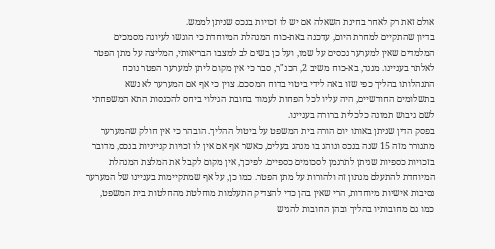אולם זאת רק לאחר בחינת השאלה אם יש לו זכויות בנכס שניתן לממש.
בדיון שהתקיים למחרת היום, עדכנה באת-כוח המנהלת המיוחדת כי הוגשו לעיונה מסמכים המלמדים שאין למערער נכסים על שמו, ועל כן בשים לב למצבו הבריאותי, המליצה על מתן הפטר לאלתר בעניינו. מנגד, בא-כוח משיב 2, הכנ"ר, סבר כי אין מקום ליתן למערער הפטר נוכח התנהלותו בהליך כפי שזו באה לידי ביטוי בדוח המסכם. צוין כי אף אם המערער לא נשא בתשלומים החודשיים, היה עליו לכל הפחות לעמוד בחובת הגילוי ביחס להכנסות התא המשפחתי לשם גיבוש תמונה כלכלית ברורה בעניינו.
בפסק הדין שניתן באותו יום הורה בית המשפט על ביטול ההליך. הובהר כי אין חולק שהמערער מתגורר מזה 15 שנה בנכס ונוהג בו מנהג בעלים, כאשר אף אם אין לו זכויות קנייניות בנכס, מדובר בזכויות כספיות שניתן לתרגמן לסכומים כספיים. לפיכך, אין מקום לקבל את המלצת המנהלת המיוחדת להתעלם מנתון זה ולהורות על מתן הפטר. כמו כן, על אף שמתקיימות בעניינו של המערער נסיבות אישיות מיוחדות, הרי שאין בהן כדי להצדיק התעלמות מוחלטת מהחלטות בית המשפט, כמו גם מחובותיו בהליך ובהן החובות להגיש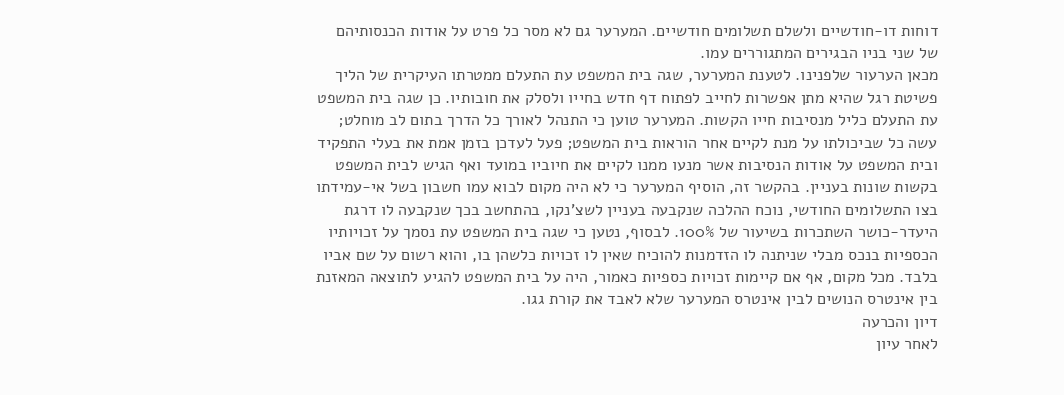דוחות דו-חודשיים ולשלם תשלומים חודשיים. המערער גם לא מסר כל פרט על אודות הכנסותיהם של שני בניו הבגירים המתגוררים עמו.
מכאן הערעור שלפנינו. לטענת המערער, שגה בית המשפט עת התעלם ממטרתו העיקרית של הליך פשיטת רגל שהיא מתן אפשרות לחייב לפתוח דף חדש בחייו ולסלק את חובותיו. כן שגה בית המשפט עת התעלם כליל מנסיבות חייו הקשות. המערער טוען כי התנהל לאורך כל הדרך בתום לב מוחלט; עשה כל שביכולתו על מנת לקיים אחר הוראות בית המשפט; פעל לעדכן בזמן אמת את בעלי התפקיד ובית המשפט על אודות הנסיבות אשר מנעו ממנו לקיים את חיוביו במועד ואף הגיש לבית המשפט בקשות שונות בעניין. בהקשר זה, הוסיף המערער כי לא היה מקום לבוא עמו חשבון בשל אי-עמידתו בצו התשלומים החודשי, נוכח ההלכה שנקבעה בעניין לשצ'נקו, בהתחשב בכך שנקבעה לו דרגת היעדר-כושר השתכרות בשיעור של 100%. לבסוף, נטען כי שגה בית המשפט עת נסמך על זכויותיו הכספיות בנכס מבלי שניתנה לו הזדמנות להוכיח שאין לו זכויות כלשהן בו, והוא רשום על שם אביו בלבד. מכל מקום, אף אם קיימות זכויות כספיות כאמור, היה על בית המשפט להגיע לתוצאה המאזנת בין אינטרס הנושים לבין אינטרס המערער שלא לאבד את קורת גגו.
דיון והכרעה
לאחר עיון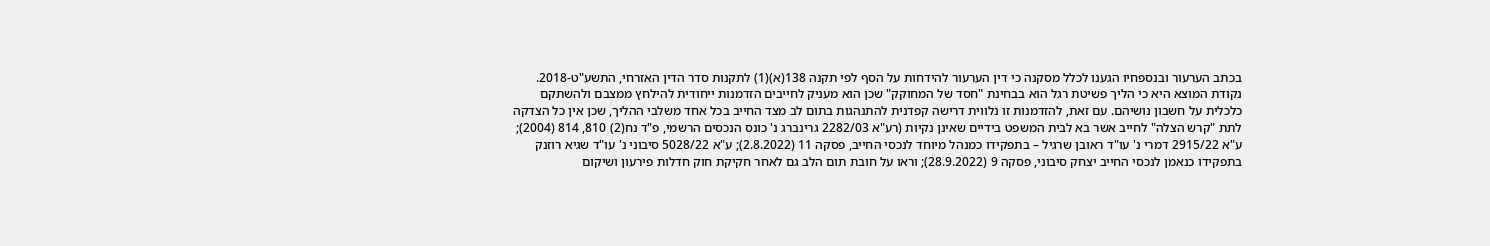בכתב הערעור ובנספחיו הגענו לכלל מסקנה כי דין הערעור להידחות על הסף לפי תקנה 138(א)(1) לתקנות סדר הדין האזרחי, התשע"ט-2018.
נקודת המוצא היא כי הליך פשיטת רגל הוא בבחינת "חסד של המחוקק" שכן הוא מעניק לחייבים הזדמנות ייחודית להילחץ ממצבם ולהשתקם כלכלית על חשבון נושיהם. עם זאת, להזדמנות זו נלווית דרישה קפדנית להתנהגות בתום לב מצד החייב בכל אחד משלבי ההליך, שכן אין כל הצדקה לתת "קרש הצלה" לחייב אשר בא לבית המשפט בידיים שאינן נקיות (רע"א 2282/03 גרינברג נ' כונס הנכסים הרשמי, פ"ד נח(2) 810, 814 (2004); ע"א 2915/22 דמרי נ' עו"ד ראובן שרגיל – בתפקידו כמנהל מיוחד לנכסי החייב, פסקה 11 (2.8.2022); ע"א 5028/22 סיבוני נ' עו"ד שגיא רוזנק בתפקידו כנאמן לנכסי החייב יצחק סיבוני, פסקה 9 (28.9.2022); וראו על חובת תום הלב גם לאחר חקיקת חוק חדלות פירעון ושיקום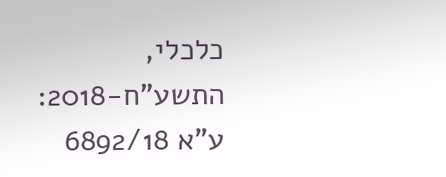כלכלי, התשע"ח-2018: ע"א 6892/18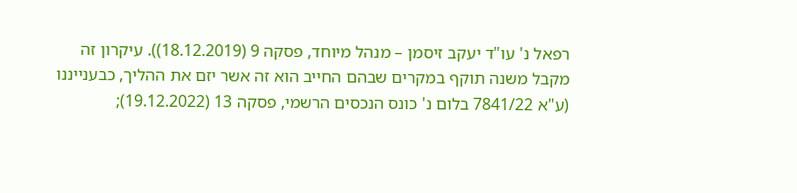רפאל נ' עו"ד יעקב זיסמן – מנהל מיוחד, פסקה 9 (18.12.2019)). עיקרון זה מקבל משנה תוקף במקרים שבהם החייב הוא זה אשר יזם את ההליך, כבענייננו (ע"א 7841/22 בלום נ' כונס הנכסים הרשמי, פסקה 13 (19.12.2022);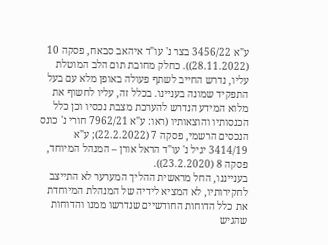ע"א 3456/22 בצר נ' עו"ד איהאב סבאח, פסקה 10 (28.11.2022)). כחלק מחובת תום הלב המוטלת עליו, נדרש החייב לשתף פעולה באופן מלא עם בעל התפקיד שמונה בעניינו. בכלל זה, עליו לחשוף את מלוא המידע הנדרש להערכת מצבת נכסיו וכן כלל הכנסותיו והוצאותיו (ראו: ע"א 7962/21 חורי נ' כונס הנכסים הרשמי, פסקה 7 (22.2.2022); ע"א 3414/19 יגיל נ' עו"ד הראל אורן – המנהל המיוחד, פסקה 8 (23.2.2020)).
בענייננו, החל מראשית ההליך המערער לא התייצב לחקירותיו, לא המציא לידיה של המנהלת המיוחדת את כלל הדוחות החודשיים שנדרשו ממנו והדוחות שהגיש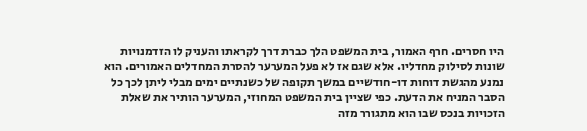היו חסרים. חרף האמור, בית המשפט הלך כברת דרך לקראתו והעניק לו הזדמנויות שונות לסילוק מחדליו. אלא שגם אז לא פעל המערער להסרת המחדלים האמורים. הוא נמנע מהגשת דוחות דו-חודשיים במשך תקופה של כשנתיים ימים מבלי ליתן לכך כל הסבר המניח את הדעת. כפי שציין בית המשפט המחוזי, המערער הותיר את שאלת הזכויות בנכס שבו הוא מתגורר מזה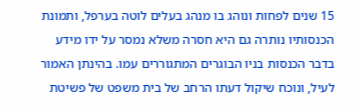15 שנים לפחות ונוהג בו מנהג בעלים לוטה בערפל, ותמונת הכנסותיו נותרה גם היא חסרה משלא נמסר על ידו מידע בדבר הכנסות בניו הבוגרים המתגוררים עמו. בהינתן האמור לעיל, ונוכח שיקול דעתו הרחב של בית משפט של פשיטת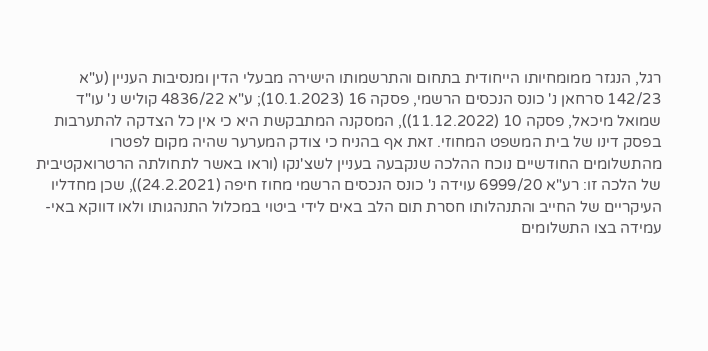רגל, הנגזר ממומחיותו הייחודית בתחום והתרשמותו הישירה מבעלי הדין ומנסיבות העניין (ע"א 142/23 סרחאן נ' כונס הנכסים הרשמי, פסקה 16 (10.1.2023); ע"א 4836/22 קוליש נ' עו"ד שמואל מיכאל, פסקה 10 (11.12.2022)), המסקנה המתבקשת היא כי אין כל הצדקה להתערבות בפסק דינו של בית המשפט המחוזי. זאת אף בהניח כי צודק המערער שהיה מקום לפטרו מהתשלומים החודשיים נוכח ההלכה שנקבעה בעניין לשצ'נקו (וראו באשר לתחולתה הרטרואקטיבית של הלכה זו: רע"א 6999/20 עוידה נ' כונס הנכסים הרשמי מחוז חיפה (24.2.2021)), שכן מחדליו העיקריים של החייב והתנהלותו חסרת תום הלב באים לידי ביטוי במכלול התנהגותו ולאו דווקא באי-עמידה בצו התשלומים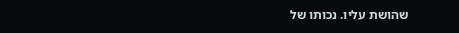שהושת עליו. נכותו של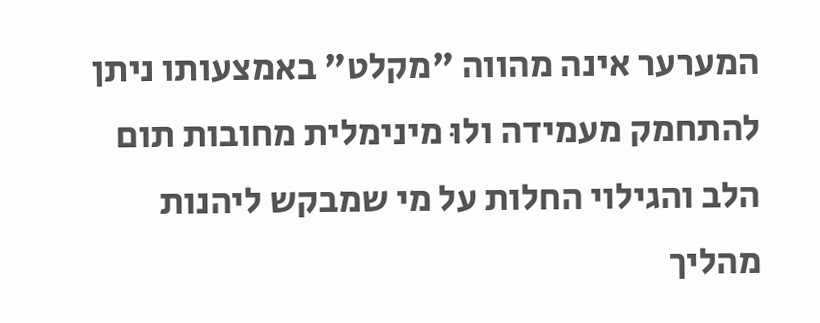המערער אינה מהווה "מקלט" באמצעותו ניתן להתחמק מעמידה ולוּ מינימלית מחובות תום הלב והגילוי החלות על מי שמבקש ליהנות מהליך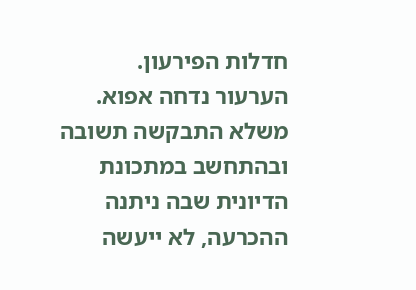חדלות הפירעון.
הערעור נדחה אפוא. משלא התבקשה תשובה ובהתחשב במתכונת הדיונית שבה ניתנה ההכרעה, לא ייעשה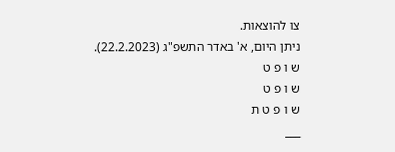צו להוצאות.
ניתן היום, א' באדר התשפ"ג (22.2.2023).
ש ו פ ט
ש ו פ ט
ש ו פ ט ת
___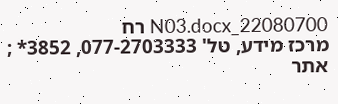22080700_N03.docx רח
מרכז מידע, טל' 077-2703333, 3852* ; אתר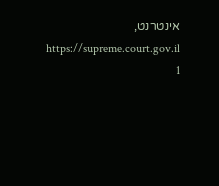אינטרנט, https://supreme.court.gov.il
1